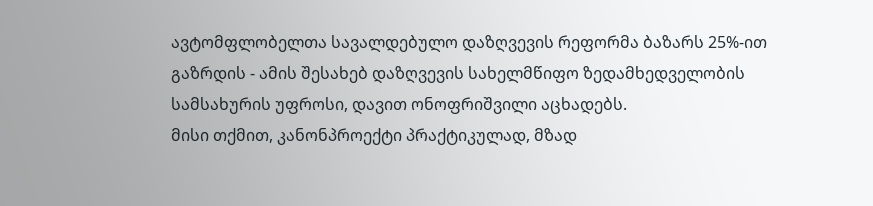ავტომფლობელთა სავალდებულო დაზღვევის რეფორმა ბაზარს 25%-ით გაზრდის - ამის შესახებ დაზღვევის სახელმწიფო ზედამხედველობის სამსახურის უფროსი, დავით ონოფრიშვილი აცხადებს.
მისი თქმით, კანონპროექტი პრაქტიკულად, მზად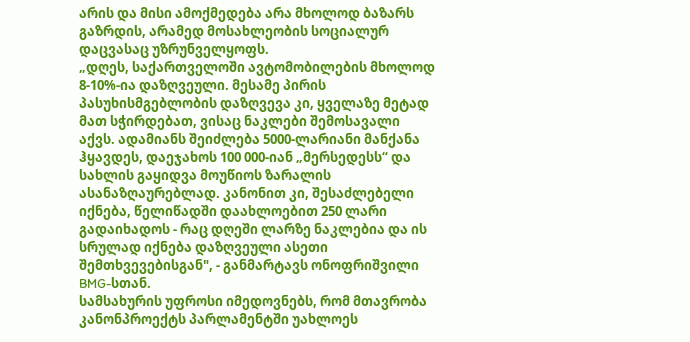არის და მისი ამოქმედება არა მხოლოდ ბაზარს გაზრდის, არამედ მოსახლეობის სოციალურ დაცვასაც უზრუნველყოფს.
„დღეს, საქართველოში ავტომობილების მხოლოდ 8-10%-ია დაზღვეული. მესამე პირის პასუხისმგებლობის დაზღვევა კი, ყველაზე მეტად მათ სჭირდებათ, ვისაც ნაკლები შემოსავალი აქვს. ადამიანს შეიძლება 5000-ლარიანი მანქანა ჰყავდეს, დაეჯახოს 100 000-იან „მერსედესს“ და სახლის გაყიდვა მოუწიოს ზარალის ასანაზღაურებლად. კანონით კი, შესაძლებელი იქნება, წელიწადში დაახლოებით 250 ლარი გადაიხადოს - რაც დღეში ლარზე ნაკლებია და ის სრულად იქნება დაზღვეული ასეთი შემთხვევებისგან", - განმარტავს ონოფრიშვილი BMG-სთან.
სამსახურის უფროსი იმედოვნებს, რომ მთავრობა კანონპროექტს პარლამენტში უახლოეს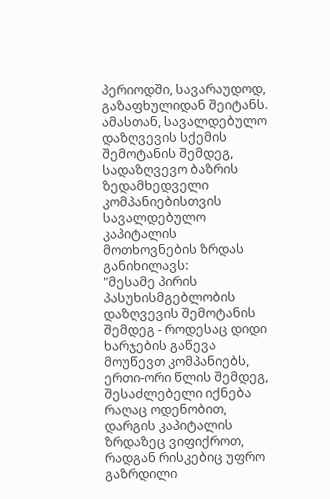პერიოდში, სავარაუდოდ, გაზაფხულიდან შეიტანს.
ამასთან, სავალდებულო დაზღვევის სქემის შემოტანის შემდეგ, სადაზღვევო ბაზრის ზედამხედველი კომპანიებისთვის სავალდებულო კაპიტალის მოთხოვნების ზრდას განიხილავს:
"მესამე პირის პასუხისმგებლობის დაზღვევის შემოტანის შემდეგ - როდესაც დიდი ხარჯების გაწევა მოუწევთ კომპანიებს, ერთი-ორი წლის შემდეგ, შესაძლებელი იქნება რაღაც ოდენობით, დარგის კაპიტალის ზრდაზეც ვიფიქროთ, რადგან რისკებიც უფრო გაზრდილი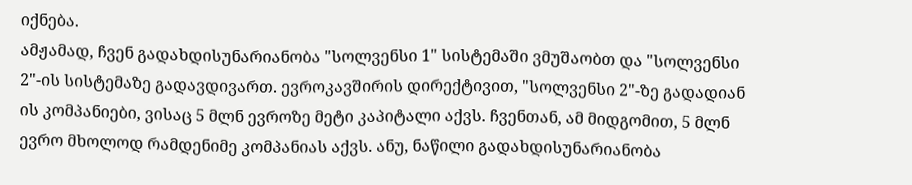იქნება.
ამჟამად, ჩვენ გადახდისუნარიანობა "სოლვენსი 1" სისტემაში ვმუშაობთ და "სოლვენსი 2"-ის სისტემაზე გადავდივართ. ევროკავშირის დირექტივით, "სოლვენსი 2"-ზე გადადიან ის კომპანიები, ვისაც 5 მლნ ევროზე მეტი კაპიტალი აქვს. ჩვენთან, ამ მიდგომით, 5 მლნ ევრო მხოლოდ რამდენიმე კომპანიას აქვს. ანუ, ნაწილი გადახდისუნარიანობა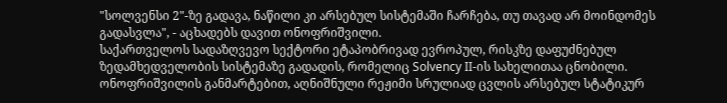"სოლვენსი 2"-ზე გადავა, ნაწილი კი არსებულ სისტემაში ჩარჩება, თუ თავად არ მოინდომეს გადასვლა", - აცხადებს დავით ონოფრიშვილი.
საქართველოს სადაზღვევო სექტორი ეტაპობრივად ევროპულ, რისკზე დაფუძნებულ ზედამხედველობის სისტემაზე გადადის, რომელიც Solvency II-ის სახელითაა ცნობილი.
ონოფრიშვილის განმარტებით, აღნიშნული რეჟიმი სრულიად ცვლის არსებულ სტატიკურ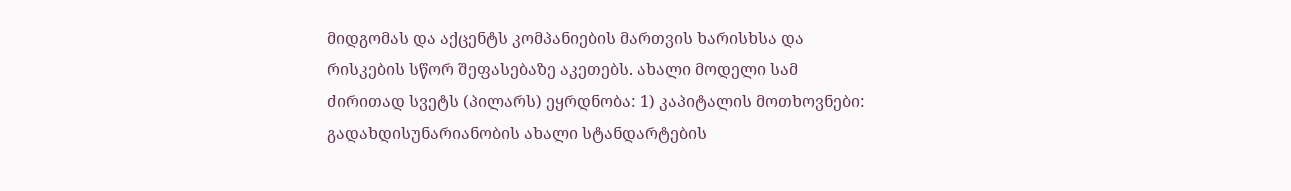მიდგომას და აქცენტს კომპანიების მართვის ხარისხსა და რისკების სწორ შეფასებაზე აკეთებს. ახალი მოდელი სამ ძირითად სვეტს (პილარს) ეყრდნობა: 1) კაპიტალის მოთხოვნები: გადახდისუნარიანობის ახალი სტანდარტების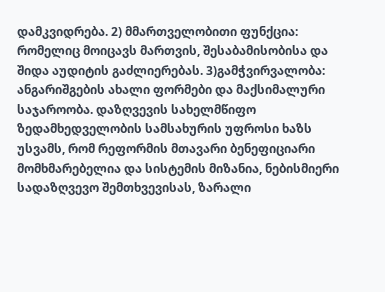დამკვიდრება. 2) მმართველობითი ფუნქცია: რომელიც მოიცავს მართვის, შესაბამისობისა და შიდა აუდიტის გაძლიერებას. 3)გამჭვირვალობა: ანგარიშგების ახალი ფორმები და მაქსიმალური საჯაროობა. დაზღვევის სახელმწიფო ზედამხედველობის სამსახურის უფროსი ხაზს უსვამს, რომ რეფორმის მთავარი ბენეფიციარი მომხმარებელია და სისტემის მიზანია, ნებისმიერი სადაზღვევო შემთხვევისას, ზარალი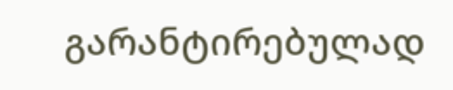გარანტირებულად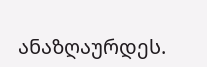ანაზღაურდეს.